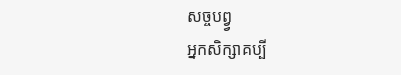សច្ចបព្វ្វ
អ្នកសិក្សាគប្បី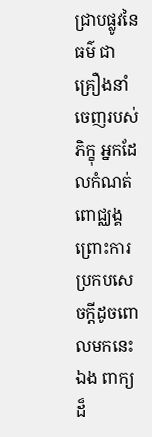ជ្រាបផ្លូវនៃធម៌ ជាគ្រឿងនាំចេញរបស់ភិក្ខុ អ្នកដែលកំណត់ ពោជ្ឈង្គ ព្រោះការប្រកបសេចក្តីដូចពោលមកនេះឯង ពាក្យដ៏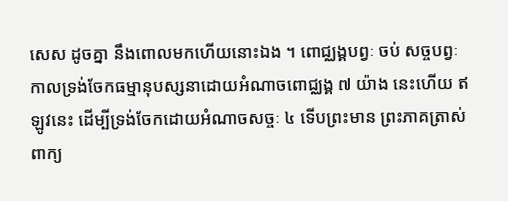សេស ដូចគ្នា នឹងពោលមកហើយនោះឯង ។ ពោជ្ឈង្គបព្វៈ ចប់ សច្ចបព្វៈ កាលទ្រង់ចែកធម្មានុបស្សនាដោយអំណាចពោជ្ឈង្គ ៧ យ៉ាង នេះហើយ ឥឡូវនេះ ដើម្បីទ្រង់ចែកដោយអំណាចសច្ចៈ ៤ ទើបព្រះមាន ព្រះភាគត្រាស់ពាក្យ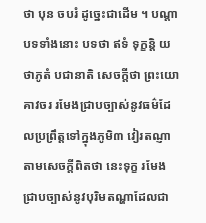ថា បុន ចបរំ ដូច្នេះជាដើម ។ បណ្តាបទទាំងនោះ បទថា ឥទំ ទុក្ខន្តិ យថាភូតំ បជានាតិ សេចក្តីថា ព្រះយោគាវចរ រមែងជ្រាបច្បាស់នូវធម៌ដែលប្រព្រឹត្តទៅក្នុងភូមិ៣ វៀរតណ្ញា តាមសេចក្តីពិតថា នេះទុក្ខ រមែងជ្រាបច្បាស់នូវបុរិមតណ្ហាដែលជា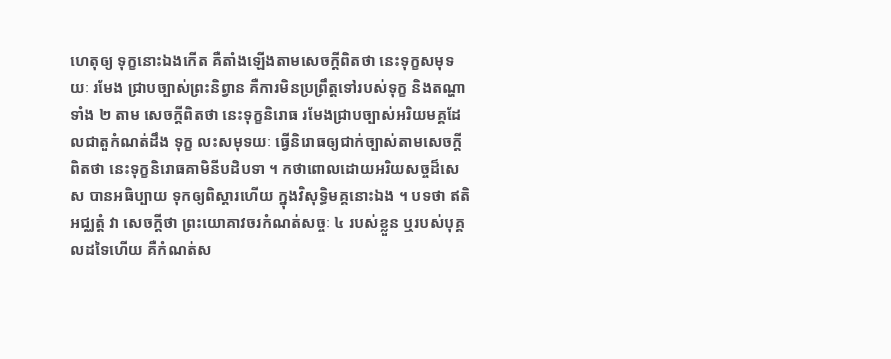ហេតុឲ្យ ទុក្ខនោះឯងកើត គឺតាំងឡើងតាមសេចក្តីពិតថា នេះទុក្ខសមុទយៈ រមែង ជ្រាបច្បាស់ព្រះនិព្វាន គឺការមិនប្រព្រឹត្តទៅរបស់ទុក្ខ និងតណ្ហាទាំង ២ តាម សេចក្តីពិតថា នេះទុក្ខនិរោធ រមែងជ្រាបច្បាស់អរិយមគ្គដែលជាតួកំណត់ដឹង ទុក្ខ លះសមុទយៈ ធ្វើនិរោធឲ្យជាក់ច្បាស់តាមសេចក្តីពិតថា នេះទុក្ខនិរោធគាមិនីបដិបទា ។ កថាពោលដោយអរិយសច្ចដ៏សេស បានអធិប្បាយ ទុកឲ្យពិស្តារហើយ ក្នុងវិសុទ្ធិមគ្គនោះឯង ។ បទថា ឥតិ អជ្ឈត្តំ វា សេចក្តីថា ព្រះយោគាវចរកំណត់សច្ចៈ ៤ របស់ខ្លួន ឬរបស់បុគ្គលដទៃហើយ គឺកំណត់ស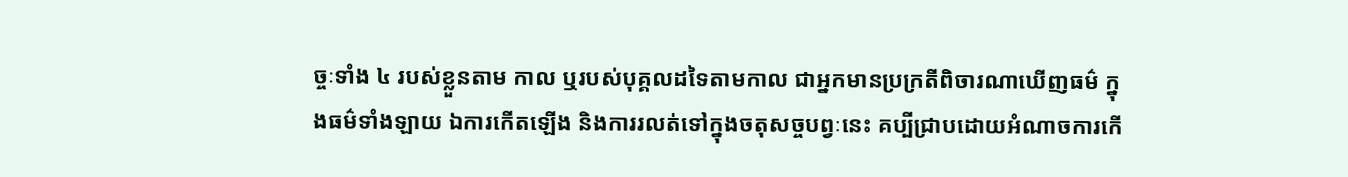ច្ចៈទាំង ៤ របស់ខ្លួនតាម កាល ឬរបស់បុគ្គលដទៃតាមកាល ជាអ្នកមានប្រក្រតីពិចារណាឃើញធម៌ ក្នុងធម៌ទាំងឡាយ ឯការកើតឡើង និងការរលត់ទៅក្នុងចតុសច្ចបព្វៈនេះ គប្បីជ្រាបដោយអំណាចការកើ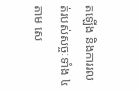តឡើង និងការរលត់របស់សច្ចៈទាំង ៤ តាម សេ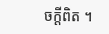ចក្តីពិត ។